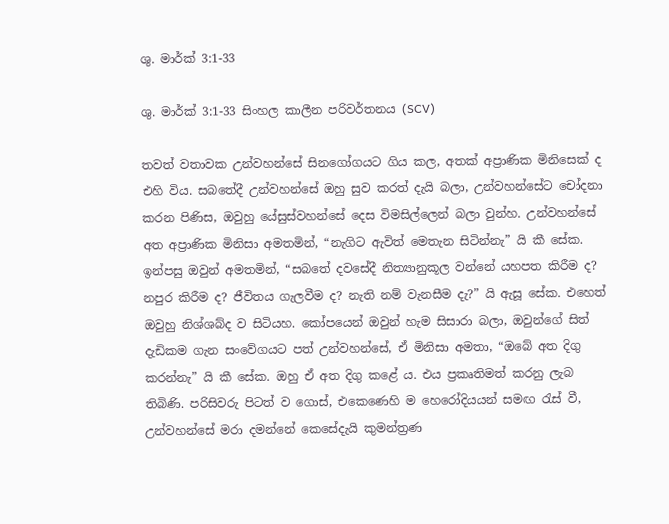ශු. මාර්ක් 3:1-33

ශු. මාර්ක් 3:1-33 සිංහල කාලීන පරිවර්තනය (SCV)

තවත් වතාවක උන්වහන්සේ සිනගෝගයට ගිය කල, අතක් අප්‍රාණික මිනිසෙක් ද එහි විය. සබතේදී උන්වහන්සේ ඔහු සුව කරත් දැයි බලා, උන්වහන්සේට චෝදනා කරන පිණිස, ඔවුහු යේසුස්වහන්සේ දෙස විමසිල්ලෙන් බලා වුන්හ. උන්වහන්සේ අත අප්‍රාණික මිනිසා අමතමින්, “නැගිට ඇවිත් මෙතැන සිටින්නැ” යි කී සේක. ඉන්පසු ඔවුන් අමතමින්, “සබතේ දවසේදී නිත්‍යානුකූල වන්නේ යහපත කිරීම ද? නපුර කිරීම ද? ජීවිතය ගැලවීම ද? නැති නම් වැනසීම දැ?” යි ඇසූ සේක. එහෙත් ඔවුහු නිශ්ශබ්ද ව සිටියහ. කෝපයෙන් ඔවුන් හැම සිසාරා බලා, ඔවුන්ගේ සිත් දැඩිකම ගැන සංවේගයට පත් උන්වහන්සේ, ඒ මිනිසා අමතා, “ඔබේ අත දිගු කරන්නැ” යි කී සේක. ඔහු ඒ අත දිගු කළේ ය. එය ප්‍රකෘතිමත් කරනු ලැබ තිබිණි. පරිසිවරු පිටත් ව ගොස්, එකෙණෙහි ම හෙරෝදියයන් සමඟ රැස් වී, උන්වහන්සේ මරා දමන්නේ කෙසේදැයි කුමන්ත්‍රණ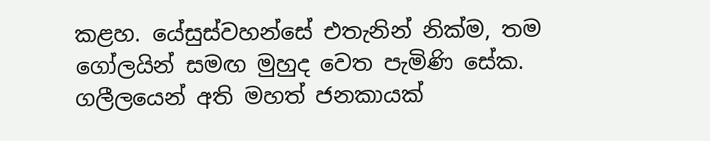කළහ. යේසුස්වහන්සේ එතැනින් නික්ම, තම ගෝලයින් සමඟ මුහුද වෙත පැමිණි සේක. ගලීලයෙන් අති මහත් ජනකායක්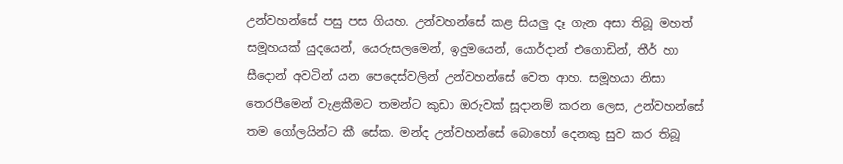උන්වහන්සේ පසු පස ගියහ. උන්වහන්සේ කළ සියලු දෑ ගැන අසා තිබූ මහත් සමූහයක් යුදයෙන්, යෙරුසලමෙන්, ඉදුමයෙන්, යොර්දාන් එගොඩින්, තීර් හා සීදොන් අවටින් යන පෙදෙස්වලින් උන්වහන්සේ වෙත ආහ. සමූහයා නිසා තෙරපීමෙන් වැළකීමට තමන්ට කුඩා ඔරුවක් සූදානම් කරන ලෙස, උන්වහන්සේ තම ගෝලයින්ට කී සේක. මන්ද උන්වහන්සේ බොහෝ දෙනකු සුව කර තිබූ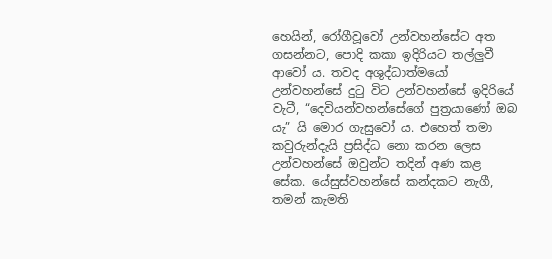හෙයින්, රෝගීවූවෝ උන්වහන්සේට අත ගසන්නට, පොදි කකා ඉදිරියට තල්ලුවී ආවෝ ය. තවද අශුද්ධාත්මයෝ උන්වහන්සේ දුටු විට උන්වහන්සේ ඉදිරියේ වැටී, “දෙවියන්වහන්සේගේ පුත්‍රයාණෝ ඔබ යැ” යි මොර ගැසුවෝ ය. එහෙත් තමා කවුරුන්දැයි ප්‍රසිද්ධ නො කරන ලෙස උන්වහන්සේ ඔවුන්ට තදින් අණ කළ සේක. යේසුස්වහන්සේ කන්දකට නැගී, තමන් කැමති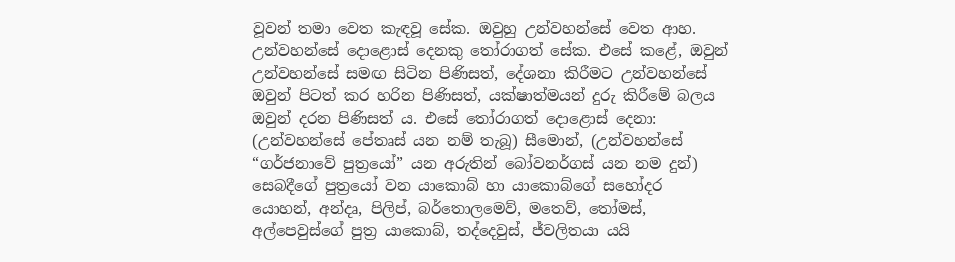වූවන් තමා වෙත කැඳවූ සේක. ඔවුහු උන්වහන්සේ වෙත ආහ. උන්වහන්සේ දොළොස් දෙනකු තෝරාගත් සේක. එසේ කළේ, ඔවුන් උන්වහන්සේ සමඟ සිටින පිණිසත්, දේශනා කිරීමට උන්වහන්සේ ඔවුන් පිටත් කර හරින පිණිසත්, යක්ෂාත්මයන් දුරු කිරීමේ බලය ඔවුන් දරන පිණිසත් ය. එසේ තෝරාගත් දොළොස් දෙනා: (උන්වහන්සේ පේතෘස් යන නම් තැබූ) සීමොන්, (උන්වහන්සේ “ගර්ජනාවේ පුත්‍රයෝ” යන අරුතින් බෝවනර්ගස් යන නම දුන්) සෙබදීගේ පුත්‍රයෝ වන යාකොබ් හා යාකොබ්ගේ සහෝදර යොහන්, අන්දෘ, පිලිප්, බර්තොලමෙව්, මතෙව්, තෝමස්, අල්පෙවුස්ගේ පුත්‍ර යාකොබ්, තද්දෙවුස්, ජ්වලිතයා යයි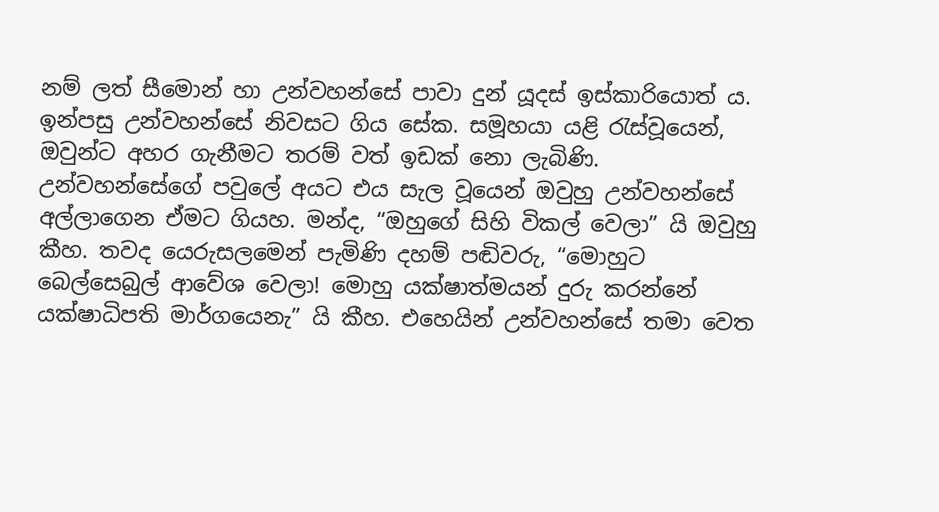නම් ලත් සීමොන් හා උන්වහන්සේ පාවා දුන් යූදස් ඉස්කාරියොත් ය. ඉන්පසු උන්වහන්සේ නිවසට ගිය සේක. සමූහයා යළි රැස්වූයෙන්, ඔවුන්ට අහර ගැනීමට තරම් වත් ඉඩක් නො ලැබිණි. උන්වහන්සේගේ පවුලේ අයට එය සැල වූයෙන් ඔවුහු උන්වහන්සේ අල්ලාගෙන ඒමට ගියහ. මන්ද, “ඔහුගේ සිහි විකල් වෙලා” යි ඔවුහු කීහ. තවද යෙරුසලමෙන් පැමිණි දහම් පඬිවරු, “මොහුට බෙල්සෙබුල් ආවේශ වෙලා! මොහු යක්ෂාත්මයන් දුරු කරන්නේ යක්ෂාධිපති මාර්ගයෙනැ” යි කීහ. එහෙයින් උන්වහන්සේ තමා වෙත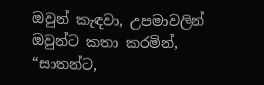ඔවුන් කැඳවා, උපමාවලින් ඔවුන්ට කතා කරමින්, “සාතන්ට,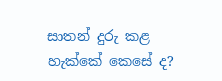සාතන් දුරු කළ හැක්කේ කෙසේ ද?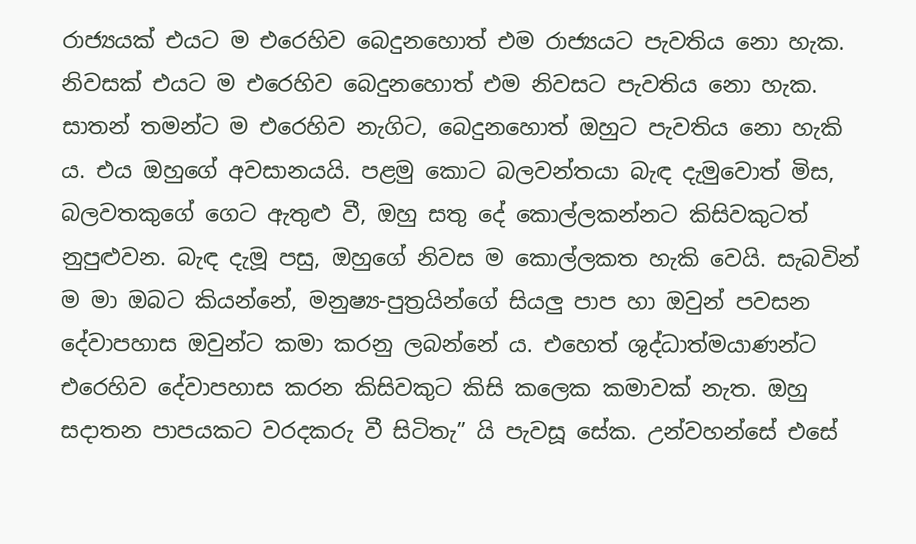රාජ්‍යයක් එයට ම එරෙහිව බෙදුනහොත් එම රාජ්‍යයට පැවතිය නො හැක. නිවසක් එයට ම එරෙහිව බෙදුනහොත් එම නිවසට පැවතිය නො හැක. සාතන් තමන්ට ම එරෙහිව නැගිට, බෙදුනහොත් ඔහුට පැවතිය නො හැකි ය. එය ඔහුගේ අවසානයයි. පළමු කොට බලවන්තයා බැඳ දැමුවොත් මිස, බලවතකුගේ ගෙට ඇතුළු වී, ඔහු සතු දේ කොල්ලකන්නට කිසිවකුටත් නුපුළුවන. බැඳ දැමූ පසු, ඔහුගේ නිවස ම කොල්ලකත හැකි වෙයි. සැබවින් ම මා ඔබට කියන්නේ, මනුෂ්‍ය-පුත්‍රයින්ගේ සියලු පාප හා ඔවුන් පවසන දේවාපහාස ඔවුන්ට කමා කරනු ලබන්නේ ය. එහෙත් ශුද්ධාත්මයාණන්ට එරෙහිව දේවාපහාස කරන කිසිවකුට කිසි කලෙක කමාවක් නැත. ඔහු සදාතන පාපයකට වරදකරු වී සිටිතැ” යි පැවසූ සේක. උන්වහන්සේ එසේ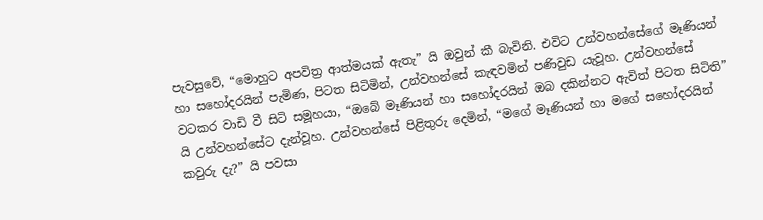පැවසුවේ, “මොහුට අපවිත්‍ර ආත්මයක් ඇතැ” යි ඔවුන් කී බැවිනි. එවිට උන්වහන්සේගේ මෑණියන් හා සහෝදරයින් පැමිණ, පිටත සිටිමින්, උන්වහන්සේ කැඳවමින් පණිවුඩ යැවූහ. උන්වහන්සේ වටකර වාඩි වී සිටි සමූහයා, “ඔබේ මෑණියන් හා සහෝදරයින් ඔබ දකින්නට ඇවිත් පිටත සිටිති” යි උන්වහන්සේට දැන්වූහ. උන්වහන්සේ පිළිතුරු දෙමින්, “මගේ මෑණියන් හා මගේ සහෝදරයින් කවුරු දැ?” යි පවසා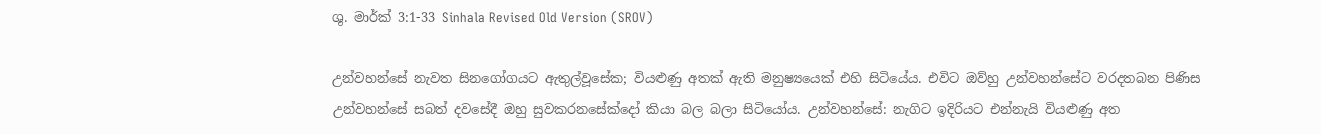ශු. මාර්ක් 3:1-33 Sinhala Revised Old Version (SROV)

උන්වහන්සේ නැවත සිනගෝගයට ඇතුල්වූසේක; වියළුණු අතක් ඇති මනුෂ්‍යයෙක් එහි සිටියේය. එවිට ඔව්හු උන්වහන්සේට වරදතබන පිණිස උන්වහන්සේ සබත් දවසේදී ඔහු සුවකරනසේක්දෝ කියා බල බලා සිටියෝය. උන්වහන්සේ: නැගිට ඉදිරියට එන්නැයි වියළුණු අත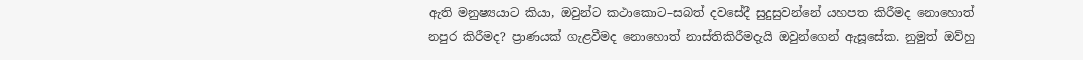ඇති මනුෂ්‍යයාට කියා, ඔවුන්ට කථාකොට–සබත් දවසේදී සුදුසුවන්නේ යහපත කිරීමද නොහොත් නපුර කිරීමද? ප්‍රාණයක් ගැළවීමද නොහොත් නාස්තිකිරීමදැයි ඔවුන්ගෙන් ඇසූසේක. නුමුත් ඔව්හු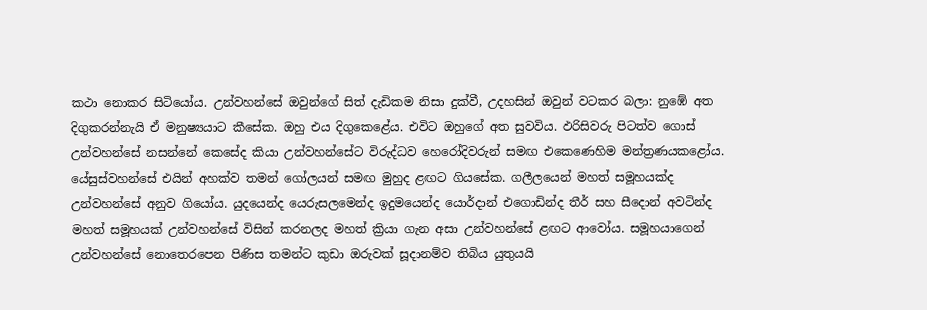කථා නොකර සිටියෝය. උන්වහන්සේ ඔවුන්ගේ සිත් දැඩිකම නිසා දුක්වී, උදහසින් ඔවුන් වටකර බලා: නුඹේ අත දිගුකරන්නැයි ඒ මනුෂ්‍යයාට කීසේක. ඔහු එය දිගුකෙළේය. එවිට ඔහුගේ අත සුවවිය. ඵරිසිවරු පිටත්ව ගොස් උන්වහන්සේ නසන්නේ කෙසේද කියා උන්වහන්සේට විරුද්ධව හෙරෝදිවරුන් සමඟ එකෙණෙහිම මන්ත්‍රණයකළෝය. යේසුස්වහන්සේ එයින් අහක්ව තමන් ගෝලයන් සමඟ මුහුද ළඟට ගියසේක. ගලීලයෙන් මහත් සමූහයක්ද උන්වහන්සේ අනුව ගියෝය. යුදයෙන්ද යෙරුසලමෙන්ද ඉදුමයෙන්ද යොර්දාන් එගොඩින්ද තීර් සහ සීදොන් අවටින්ද මහත් සමූහයක් උන්වහන්සේ විසින් කරනලද මහත් ක්‍රියා ගැන අසා උන්වහන්සේ ළඟට ආවෝය. සමූහයාගෙන් උන්වහන්සේ නොතෙරපෙන පිණිස තමන්ට කුඩා ඔරුවක් සූදානම්ව තිබිය යුතුයයි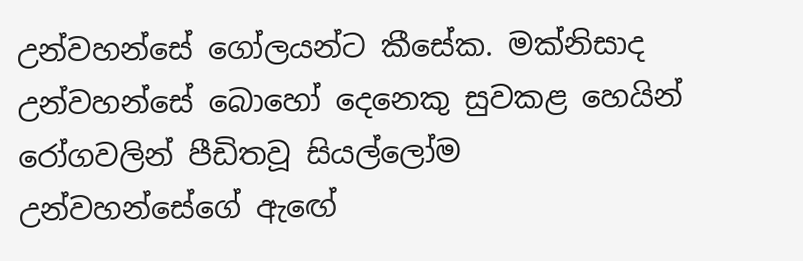උන්වහන්සේ ගෝලයන්ට කීසේක. මක්නිසාද උන්වහන්සේ බොහෝ දෙනෙකු සුවකළ හෙයින් රෝගවලින් පීඩිතවූ සියල්ලෝම උන්වහන්සේගේ ඇඟේ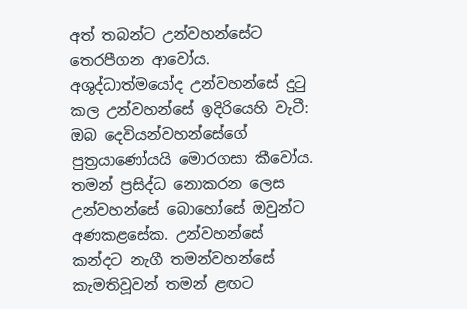අත් තබන්ට උන්වහන්සේට තෙරපීගන ආවෝය. අශුද්ධාත්මයෝද උන්වහන්සේ දුටු කල උන්වහන්සේ ඉදිරියෙහි වැටී: ඔබ දෙවියන්වහන්සේගේ පුත්‍රයාණෝයයි මොරගසා කීවෝය. තමන් ප්‍රසිද්ධ නොකරන ලෙස උන්වහන්සේ බොහෝසේ ඔවුන්ට අණකළසේක. උන්වහන්සේ කන්දට නැගී තමන්වහන්සේ කැමතිවූවන් තමන් ළඟට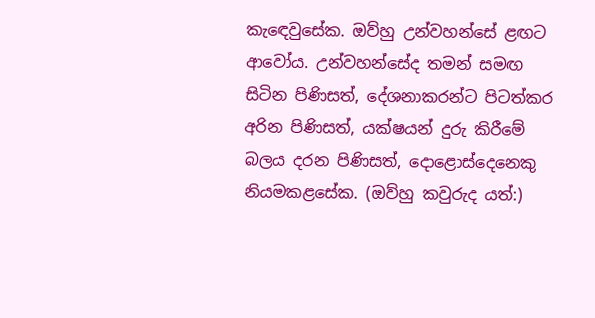කැඳෙවුසේක. ඔව්හු උන්වහන්සේ ළඟට ආවෝය. උන්වහන්සේද තමන් සමඟ සිටින පිණිසත්, දේශනාකරන්ට පිටත්කර අරින පිණිසත්, යක්ෂයන් දුරු කිරීමේ බලය දරන පිණිසත්, දොළොස්දෙනෙකු නියමකළසේක. (ඔව්හු කවුරුද යත්:)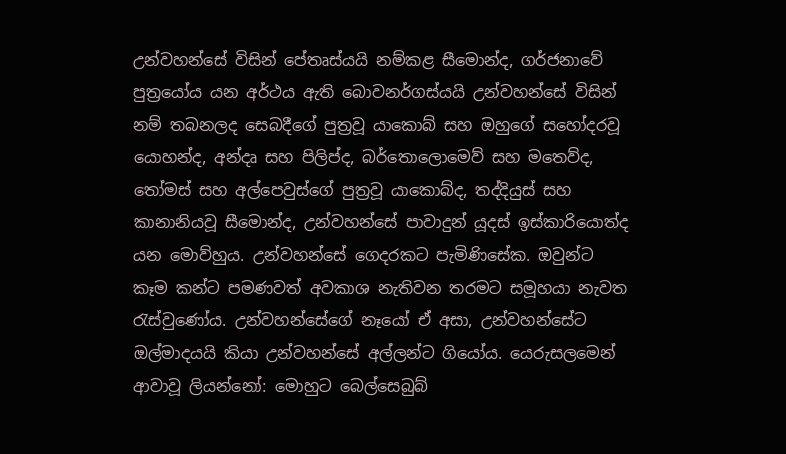උන්වහන්සේ විසින් පේතෘස්යයි නම්කළ සීමොන්ද, ගර්ජනාවේ පුත්‍රයෝය යන අර්ථය ඇති බොවනර්ගස්යයි උන්වහන්සේ විසින් නම් තබනලද සෙබදීගේ පුත්‍රවූ යාකොබ් සහ ඔහුගේ සහෝදරවූ යොහන්ද, අන්දෘ සහ පිලිප්ද, බර්තොලොමෙව් සහ මතෙව්ද, තෝමස් සහ අල්පෙවුස්ගේ පුත්‍රවූ යාකොබ්ද, තද්දියුස් සහ කානානියවූ සීමොන්ද, උන්වහන්සේ පාවාදුන් යූදස් ඉස්කාරියොත්ද යන මොව්හුය. උන්වහන්සේ ගෙදරකට පැමිණිසේක. ඔවුන්ට කෑම කන්ට පමණවත් අවකාශ නැතිවන තරමට සමූහයා නැවත රැස්වුණෝය. උන්වහන්සේගේ නෑයෝ ඒ අසා, උන්වහන්සේට ඔල්මාදයයි කියා උන්වහන්සේ අල්ලන්ට ගියෝය. යෙරුසලමෙන් ආවාවූ ලියන්නෝ: මොහුට බෙල්සෙබුබ්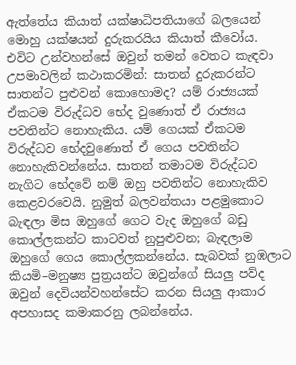ඇත්තේය කියාත් යක්ෂාධිපතියාගේ බලයෙන් මොහු යක්ෂයන් දුරුකරයිය කියාත් කීවෝය. එවිට උන්වහන්සේ ඔවුන් තමන් වෙතට කැඳවා උපමාවලින් කථාකරමින්: සාතන් දුරුකරන්ට සාතන්ට පුළුවන් කොහොමද? යම් රාජ්‍යයක් ඒකටම විරුද්ධව භේද වුණොත් ඒ රාජ්‍යය පවතින්ට නොහැකිය. යම් ගෙයක් ඒකටම විරුද්ධව භේදවුණොත් ඒ ගෙය පවතින්ට නොහැකිවන්නේය. සාතන් තමාටම විරුද්ධව නැගිට භේදවේ නම් ඔහු පවතින්ට නොහැකිව කෙළවරවෙයි. නුමුත් බලවන්තයා පළමුකොට බැඳලා මිස ඔහුගේ ගෙට වැද ඔහුගේ බඩු කොල්ලකන්ට කාටවත් නුපුළුවන; බැඳලාම ඔහුගේ ගෙය කොල්ලකන්නේය. සැබවක් නුඹලාට කියමි–මනුෂ්‍ය පුත්‍රයන්ට ඔවුන්ගේ සියලු පව්ද ඔවුන් දෙවියන්වහන්සේට කරන සියලු ආකාර අපහාසද කමාකරනු ලබන්නේය.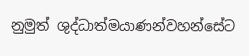නුමුත් ශුද්ධාත්මයාණන්වහන්සේට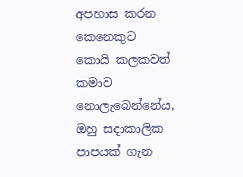අපහාස කරන කෙනෙකුට කොයි කලකවත් කමාව නොලැබෙන්නේය, ඔහු සදාකාලික පාපයක් ගැන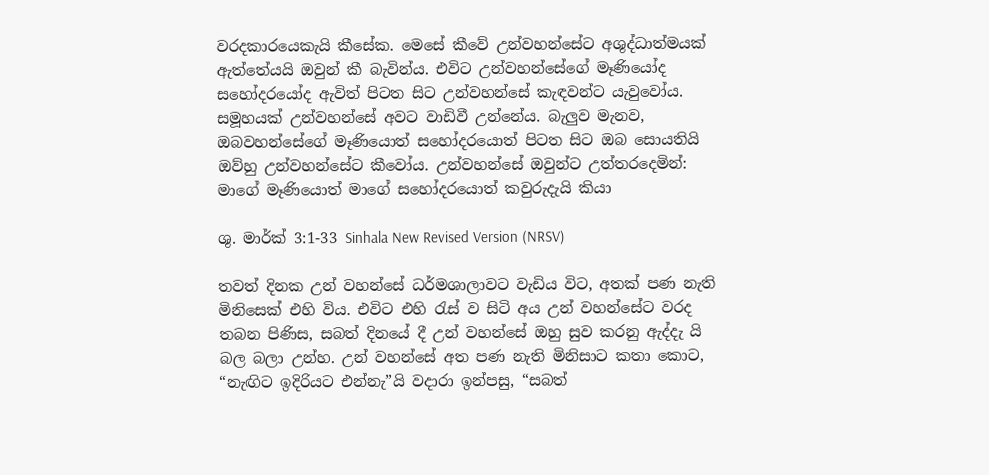වරදකාරයෙකැයි කීසේක. මෙසේ කීවේ උන්වහන්සේට අශුද්ධාත්මයක් ඇත්තේයයි ඔවුන් කී බැවින්ය. එවිට උන්වහන්සේගේ මෑණියෝද සහෝදරයෝද ඇවිත් පිටත සිට උන්වහන්සේ කැඳවන්ට යැවුවෝය. සමූහයක් උන්වහන්සේ අවට වාඩිවී උන්නේය. බැලුව මැනව, ඔබවහන්සේගේ මෑණියොත් සහෝදරයොත් පිටත සිට ඔබ සොයතියි ඔව්හු උන්වහන්සේට කීවෝය. උන්වහන්සේ ඔවුන්ට උත්තරදෙමින්: මාගේ මෑණියොත් මාගේ සහෝදරයොත් කවුරුදැයි කියා

ශු. මාර්ක් 3:1-33 Sinhala New Revised Version (NRSV)

තවත් දිනක උන් වහන්සේ ධර්මශාලාවට වැඩිය විට, අතක් පණ නැති මිනිසෙක් එහි විය. එවිට එහි රැස් ව සිටි අය උන් වහන්සේට වරද තබන පිණිස, සබත් දිනයේ දී උන් වහන්සේ ඔහු සුව කරනු ඇද්දැ යි බල බලා උන්හ. උන් වහන්සේ අත පණ නැති මිනිසාට කතා කොට, “නැඟිට ඉදිරියට එන්නැ”යි වදාරා ඉන්පසු, “සබත්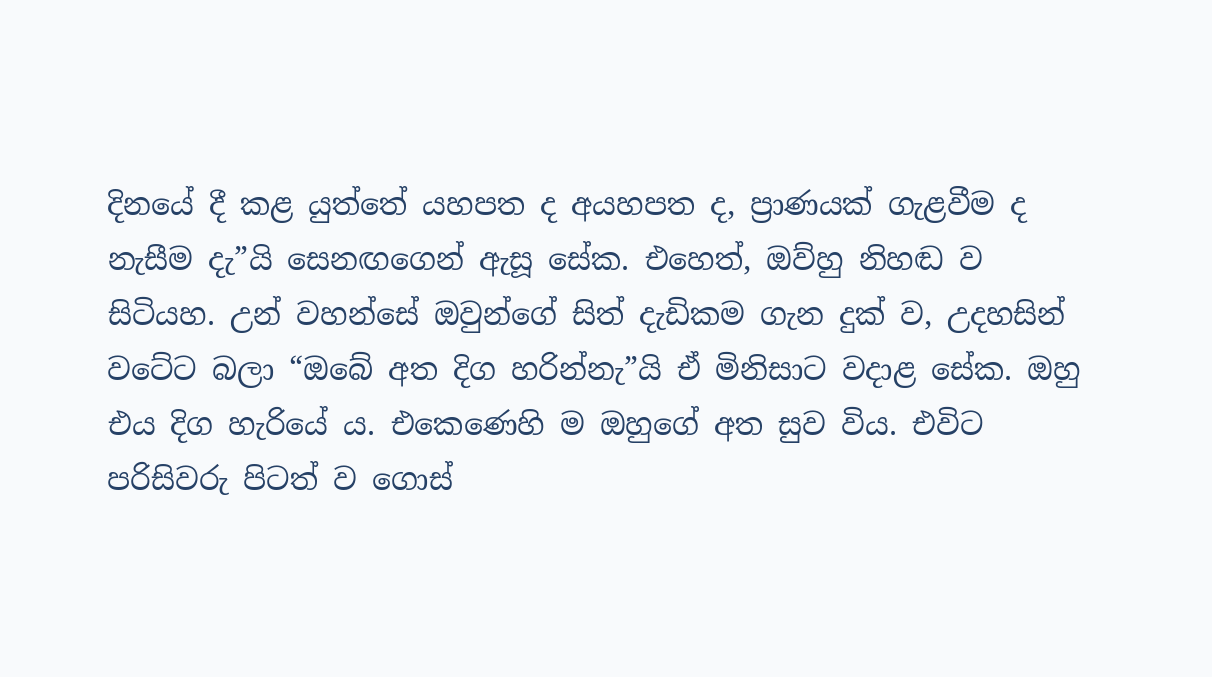දිනයේ දී කළ යුත්තේ යහපත ද අයහපත ද, ප්‍රාණයක් ගැළවීම ද නැසීම දැ”යි සෙනඟගෙන් ඇසූ සේක. එහෙත්, ඔව්හු නිහඬ ව සිටියහ. උන් වහන්සේ ඔවුන්ගේ සිත් දැඩිකම ගැන දුක් ව, උදහසින් වටේට බලා “ඔබේ අත දිග හරින්නැ”යි ඒ මිනිසාට වදාළ සේක. ඔහු එය දිග හැරියේ ය. එකෙණෙහි ම ඔහුගේ අත සුව විය. එවිට පරිසිවරු පිටත් ව ගොස්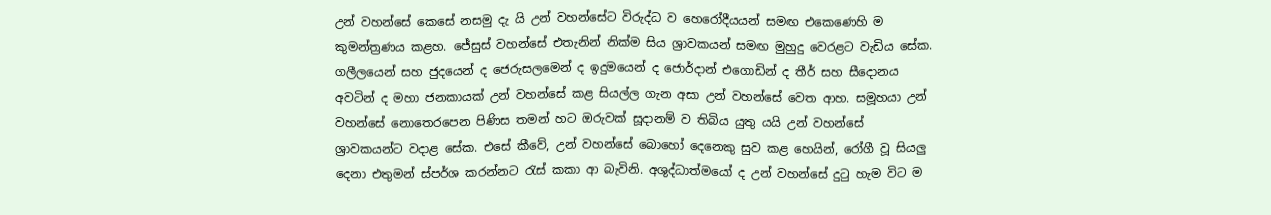උන් වහන්සේ කෙසේ නසමු දැ යි උන් වහන්සේට විරුද්ධ ව හෙරෝදීයයන් සමඟ එකෙණෙහි ම කුමන්ත්‍රණය කළහ. ජේසුස් වහන්සේ එතැනින් නික්ම සිය ශ්‍රාවකයන් සමඟ මුහුදු වෙරළට වැඩිය සේක. ගලීලයෙන් සහ ජුදයෙන් ද ජෙරුසලමෙන් ද ඉදුමයෙන් ද ජොර්දාන් එගොඩින් ද තීර් සහ සීදොනය අවටින් ද මහා ජනකායක් උන් වහන්සේ කළ සියල්ල ගැන අසා උන් වහන්සේ වෙත ආහ. සමූහයා උන් වහන්සේ නොතෙරපෙන පිණිස තමන් හට ඔරුවක් සූදානම් ව තිබිය යුතු යයි උන් වහන්සේ ශ්‍රාවකයන්ට වදාළ සේක. එසේ කීවේ, උන් වහන්සේ බොහෝ දෙනෙකු සුව කළ හෙයින්, රෝගී වූ සියලු දෙනා එතුමන් ස්පර්ශ කරන්නට රැස් කකා ආ බැවිනි. අශුද්ධාත්මයෝ ද උන් වහන්සේ දුටු හැම විට ම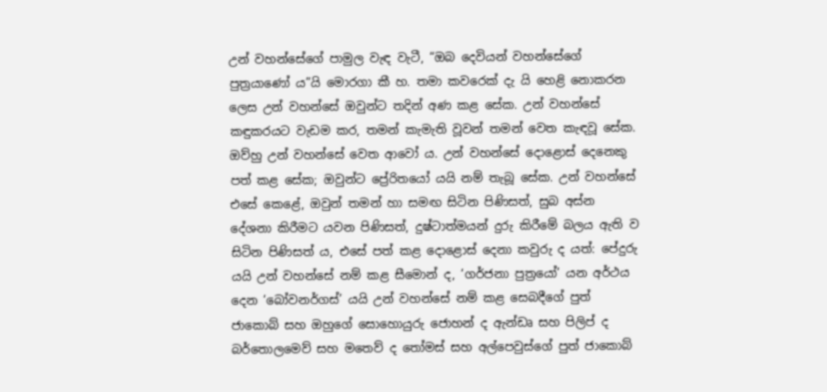උන් වහන්සේගේ පාමුල වැඳ වැටී, “ඔබ දෙවියන් වහන්සේගේ පුත්‍රයාණෝ ය”යි මොරගා කී හ. තමා කවරෙක් දැ යි හෙළි නොකරන ලෙස උන් වහන්සේ ඔවුන්ට තදින් අණ කළ සේක. උන් වහන්සේ කඳුකරයට වැඩම කර, තමන් කැමැති වූවන් තමන් වෙත කැඳවූ සේක. ඔව්හු උන් වහන්සේ වෙත ආවෝ ය. උන් වහන්සේ දොළොස් දෙනෙකු පත් කළ සේක; ඔවුන්ට ප්‍රේරිතයෝ යයි නම් තැබූ සේක. උන් වහන්සේ එසේ කෙළේ, ඔවුන් තමන් හා සමඟ සිටින පිණිසත්, සුබ අස්න දේශනා කිරීමට යවන පිණිසත්, දුෂ්ටාත්මයන් දුරු කිරීමේ බලය ඇති ව සිටින පිණිසත් ය, එසේ පත් කළ දොළොස් දෙනා කවුරු ද යත්: පේදුරු යයි උන් වහන්සේ නම් කළ සීමොන් ද, ‘ගර්ජනා පුත්‍රයෝ’ යන අර්ථය දෙන ‘බෝවනර්ගස්’ යයි උන් වහන්සේ නම් කළ සෙබදීගේ පුත් ජාකොබ් සහ ඔහුගේ සොහොයුරු ජොහන් ද ඇන්ඩෘ සහ පිලිප් ද බර්තොලමෙව් සහ මතෙව් ද තෝමස් සහ අල්පෙවුස්ගේ පුත් ජාකොබ්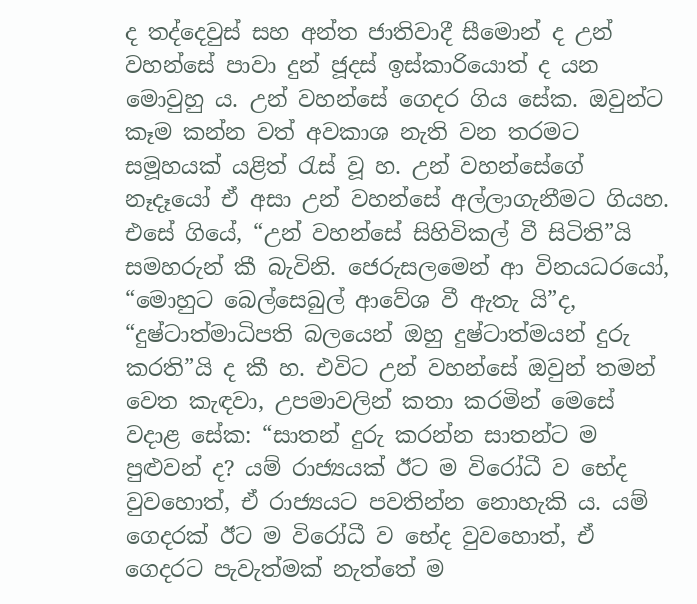ද තද්දෙවුස් සහ අන්ත ජාතිවාදී සීමොන් ද උන් වහන්සේ පාවා දුන් ජූදස් ඉස්කාරියොත් ද යන මොවුහු ය. උන් වහන්සේ ගෙදර ගිය සේක. ඔවුන්ට කෑම කන්න වත් අවකාශ නැති වන තරමට සමූහයක් යළිත් රැස් වූ හ. උන් වහන්සේගේ නෑදෑයෝ ඒ අසා උන් වහන්සේ අල්ලාගැනීමට ගියහ. එසේ ගියේ, “උන් වහන්සේ සිහිවිකල් වී සිටිති”යි සමහරුන් කී බැවිනි. ජෙරුසලමෙන් ආ විනයධරයෝ, “මොහුට බෙල්සෙබුල් ආවේශ වී ඇතැ යි”ද, “දුෂ්ටාත්මාධිපති බලයෙන් ඔහු දුෂ්ටාත්මයන් දුරු කරති”යි ද කී හ. එවිට උන් වහන්සේ ඔවුන් තමන් වෙත කැඳවා, උපමාවලින් කතා කරමින් මෙසේ වදාළ සේක: “සාතන් දුරු කරන්න සාතන්ට ම පුළුවන් ද? යම් රාජ්‍යයක් ඊට ම විරෝධී ව භේද වුවහොත්, ඒ රාජ්‍යයට පවතින්න නොහැකි ය. යම් ගෙදරක් ඊට ම විරෝධී ව භේද වුවහොත්, ඒ ගෙදරට පැවැත්මක් නැත්තේ ම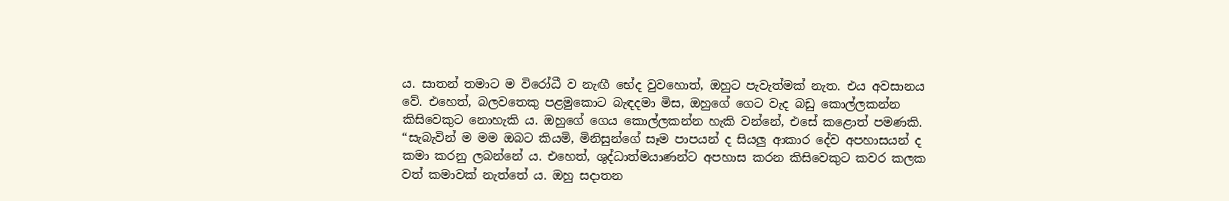ය. සාතන් තමාට ම විරෝධී ව නැඟී භේද වුවහොත්, ඔහුට පැවැත්මක් නැත. එය අවසානය වේ. එහෙත්, බලවතෙකු පළමුකොට බැඳදමා මිස, ඔහුගේ ගෙට වැද බඩු කොල්ලකන්න කිසිවෙකුට නොහැකි ය. ඔහුගේ ගෙය කොල්ලකන්න හැකි වන්නේ, එසේ කළොත් පමණකි. “සැබැවින් ම මම ඔබට කියමි, මිනිසුන්ගේ සෑම පාපයන් ද සියලු ආකාර දේව අපහාසයන් ද කමා කරනු ලබන්නේ ය. එහෙත්, ශුද්ධාත්මයාණන්ට අපහාස කරන කිසිවෙකුට කවර කලක වත් කමාවක් නැත්තේ ය. ඔහු සදාතන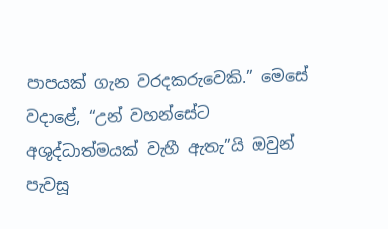පාපයක් ගැන වරදකරුවෙකි.” මෙසේ වදාළේ, “උන් වහන්සේට අශුද්ධාත්මයක් වැහී ඇතැ”යි ඔවුන් පැවසූ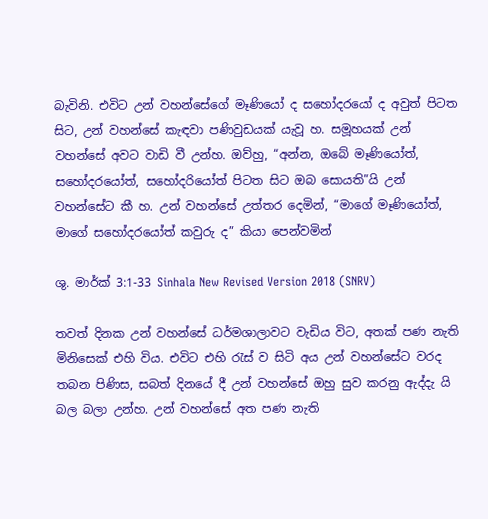බැවිනි. එවිට උන් වහන්සේගේ මෑණියෝ ද සහෝදරයෝ ද අවුත් පිටත සිට, උන් වහන්සේ කැඳවා පණිවුඩයක් යැවූ හ. සමූහයක් උන් වහන්සේ අවට වාඩි වී උන්හ. ඔව්හු, “අන්න, ඔබේ මෑණියෝත්, සහෝදරයෝත්, සහෝදරියෝත් පිටත සිට ඔබ සොයති”යි උන් වහන්සේට කී හ. උන් වහන්සේ උත්තර දෙමින්, “මාගේ මෑණියෝත්, මාගේ සහෝදරයෝත් කවුරු ද” කියා පෙන්වමින්

ශු. මාර්ක් 3:1-33 Sinhala New Revised Version 2018 (SNRV)

තවත් දිනක උන් වහන්සේ ධර්මශාලාවට වැඩිය විට, අතක් පණ නැති මිනිසෙක් එහි විය. එවිට එහි රැස් ව සිටි අය උන් වහන්සේට වරද තබන පිණිස, සබත් දිනයේ දී උන් වහන්සේ ඔහු සුව කරනු ඇද්දැ යි බල බලා උන්හ. උන් වහන්සේ අත පණ නැති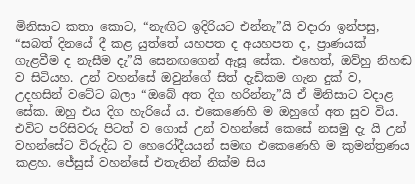මිනිසාට කතා කොට, “නැඟිට ඉදිරියට එන්නැ”යි වදාරා ඉන්පසු, “සබත් දිනයේ දී කළ යුත්තේ යහපත ද අයහපත ද, ප්‍රාණයක් ගැළවීම ද නැසීම දැ”යි සෙනඟගෙන් ඇසූ සේක. එහෙත්, ඔව්හු නිහඬ ව සිටියහ. උන් වහන්සේ ඔවුන්ගේ සිත් දැඩිකම ගැන දුක් ව, උදහසින් වටේට බලා “ඔබේ අත දිග හරින්නැ”යි ඒ මිනිසාට වදාළ සේක. ඔහු එය දිග හැරියේ ය. එකෙණෙහි ම ඔහුගේ අත සුව විය. එවිට පරිසිවරු පිටත් ව ගොස් උන් වහන්සේ කෙසේ නසමු දැ යි උන් වහන්සේට විරුද්ධ ව හෙරෝදීයයන් සමඟ එකෙණෙහි ම කුමන්ත්‍රණය කළහ. ජේසුස් වහන්සේ එතැනින් නික්ම සිය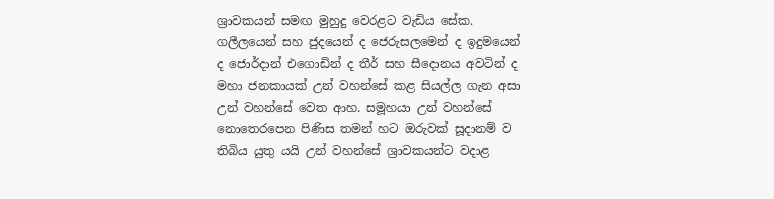ශ්‍රාවකයන් සමඟ මුහුදු වෙරළට වැඩිය සේක. ගලීලයෙන් සහ ජුදයෙන් ද ජෙරුසලමෙන් ද ඉදුමයෙන් ද ජොර්දාන් එගොඩින් ද තීර් සහ සීදොනය අවටින් ද මහා ජනකායක් උන් වහන්සේ කළ සියල්ල ගැන අසා උන් වහන්සේ වෙත ආහ. සමූහයා උන් වහන්සේ නොතෙරපෙන පිණිස තමන් හට ඔරුවක් සූදානම් ව තිබිය යුතු යයි උන් වහන්සේ ශ්‍රාවකයන්ට වදාළ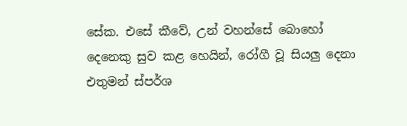සේක. එසේ කීවේ, උන් වහන්සේ බොහෝ දෙනෙකු සුව කළ හෙයින්, රෝගී වූ සියලු දෙනා එතුමන් ස්පර්ශ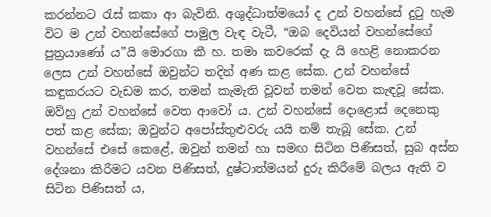කරන්නට රැස් කකා ආ බැවිනි. අශුද්ධාත්මයෝ ද උන් වහන්සේ දුටු හැම විට ම උන් වහන්සේගේ පාමුල වැඳ වැටී, “ඔබ දෙවියන් වහන්සේගේ පුත්‍රයාණෝ ය”යි මොරගා කී හ. තමා කවරෙක් දැ යි හෙළි නොකරන ලෙස උන් වහන්සේ ඔවුන්ට තදින් අණ කළ සේක. උන් වහන්සේ කඳුකරයට වැඩම කර, තමන් කැමැති වූවන් තමන් වෙත කැඳවූ සේක. ඔව්හු උන් වහන්සේ වෙත ආවෝ ය. උන් වහන්සේ දොළොස් දෙනෙකු පත් කළ සේක; ඔවුන්ට අපෝස්තුළුවරු යයි නම් තැබූ සේක. උන් වහන්සේ එසේ කෙළේ, ඔවුන් තමන් හා සමඟ සිටින පිණිසත්, සුබ අස්න දේශනා කිරීමට යවන පිණිසත්, දුෂ්ටාත්මයන් දුරු කිරීමේ බලය ඇති ව සිටින පිණිසත් ය,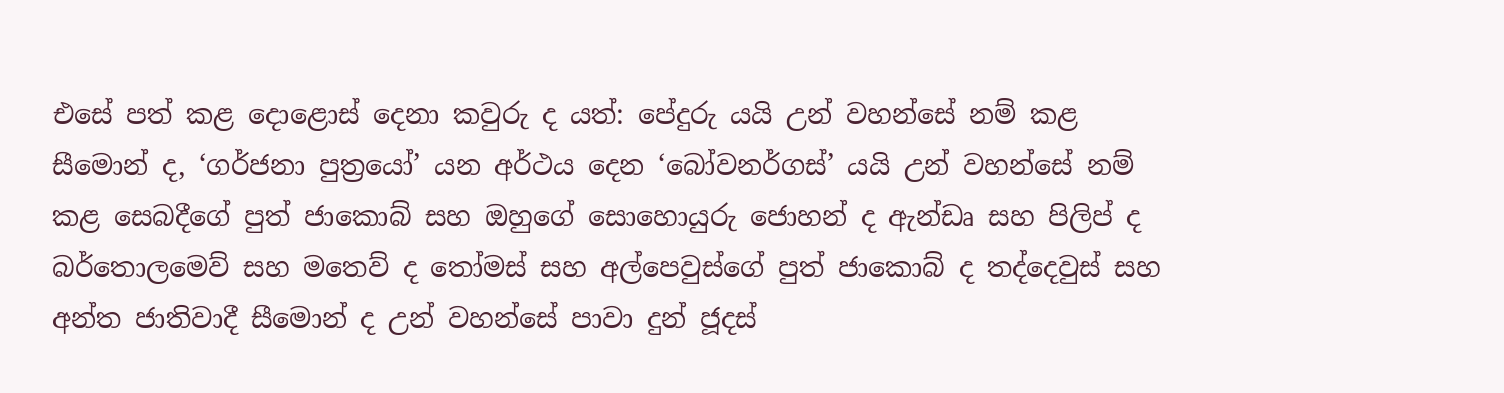එසේ පත් කළ දොළොස් දෙනා කවුරු ද යත්: පේදුරු යයි උන් වහන්සේ නම් කළ සීමොන් ද, ‘ගර්ජනා පුත්‍රයෝ’ යන අර්ථය දෙන ‘බෝවනර්ගස්’ යයි උන් වහන්සේ නම් කළ සෙබදීගේ පුත් ජාකොබ් සහ ඔහුගේ සොහොයුරු ජොහන් ද ඇන්ඩෘ සහ පිලිප් ද බර්තොලමෙව් සහ මතෙව් ද තෝමස් සහ අල්පෙවුස්ගේ පුත් ජාකොබ් ද තද්දෙවුස් සහ අන්ත ජාතිවාදී සීමොන් ද උන් වහන්සේ පාවා දුන් ජූදස්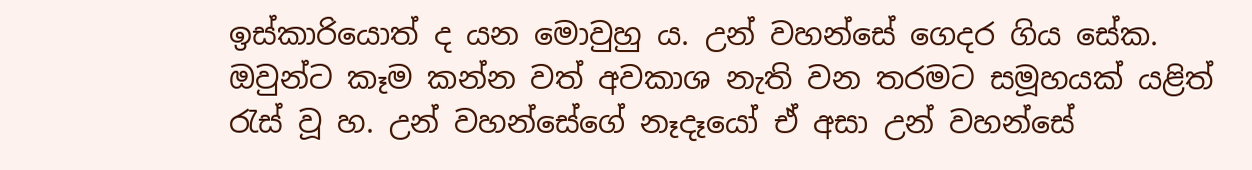ඉස්කාරියොත් ද යන මොවුහු ය. උන් වහන්සේ ගෙදර ගිය සේක. ඔවුන්ට කෑම කන්න වත් අවකාශ නැති වන තරමට සමූහයක් යළිත් රැස් වූ හ. උන් වහන්සේගේ නෑදෑයෝ ඒ අසා උන් වහන්සේ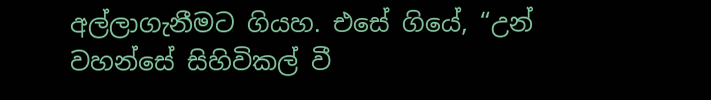අල්ලාගැනීමට ගියහ. එසේ ගියේ, “උන් වහන්සේ සිහිවිකල් වී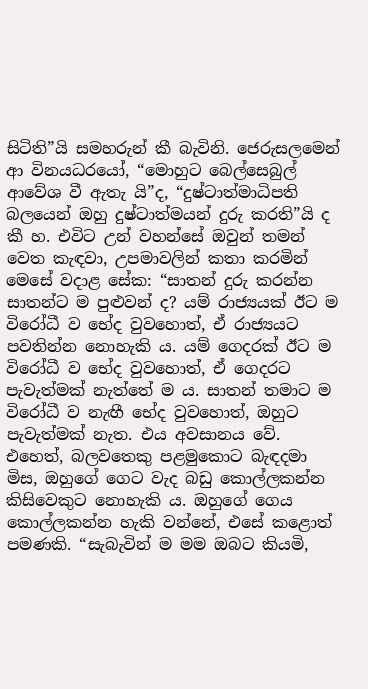සිටිති”යි සමහරුන් කී බැවිනි. ජෙරුසලමෙන් ආ විනයධරයෝ, “මොහුට බෙල්සෙබුල් ආවේශ වී ඇතැ යි”ද, “දුෂ්ටාත්මාධිපති බලයෙන් ඔහු දුෂ්ටාත්මයන් දුරු කරති”යි ද කී හ. එවිට උන් වහන්සේ ඔවුන් තමන් වෙත කැඳවා, උපමාවලින් කතා කරමින් මෙසේ වදාළ සේක: “සාතන් දුරු කරන්න සාතන්ට ම පුළුවන් ද? යම් රාජ්‍යයක් ඊට ම විරෝධී ව භේද වුවහොත්, ඒ රාජ්‍යයට පවතින්න නොහැකි ය. යම් ගෙදරක් ඊට ම විරෝධී ව භේද වුවහොත්, ඒ ගෙදරට පැවැත්මක් නැත්තේ ම ය. සාතන් තමාට ම විරෝධී ව නැඟී භේද වුවහොත්, ඔහුට පැවැත්මක් නැත. එය අවසානය වේ. එහෙත්, බලවතෙකු පළමුකොට බැඳදමා මිස, ඔහුගේ ගෙට වැද බඩු කොල්ලකන්න කිසිවෙකුට නොහැකි ය. ඔහුගේ ගෙය කොල්ලකන්න හැකි වන්නේ, එසේ කළොත් පමණකි. “සැබැවින් ම මම ඔබට කියමි,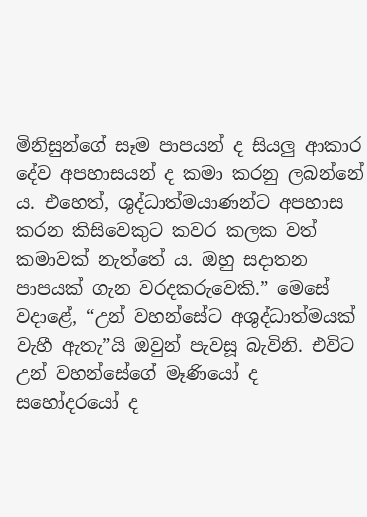මිනිසුන්ගේ සෑම පාපයන් ද සියලු ආකාර දේව අපහාසයන් ද කමා කරනු ලබන්නේ ය. එහෙත්, ශුද්ධාත්මයාණන්ට අපහාස කරන කිසිවෙකුට කවර කලක වත් කමාවක් නැත්තේ ය. ඔහු සදාතන පාපයක් ගැන වරදකරුවෙකි.” මෙසේ වදාළේ, “උන් වහන්සේට අශුද්ධාත්මයක් වැහී ඇතැ”යි ඔවුන් පැවසූ බැවිනි. එවිට උන් වහන්සේගේ මෑණියෝ ද සහෝදරයෝ ද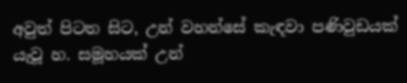අවුත් පිටත සිට, උන් වහන්සේ කැඳවා පණිවුඩයක් යැවූ හ. සමූහයක් උන්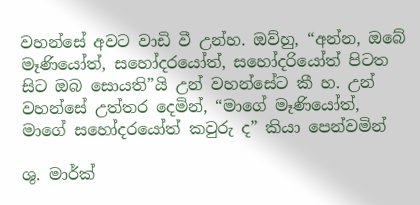වහන්සේ අවට වාඩි වී උන්හ. ඔව්හු, “අන්න, ඔබේ මෑණියෝත්, සහෝදරයෝත්, සහෝදරියෝත් පිටත සිට ඔබ සොයති”යි උන් වහන්සේට කී හ. උන් වහන්සේ උත්තර දෙමින්, “මාගේ මෑණියෝත්, මාගේ සහෝදරයෝත් කවුරු ද” කියා පෙන්වමින්

ශු. මාර්ක්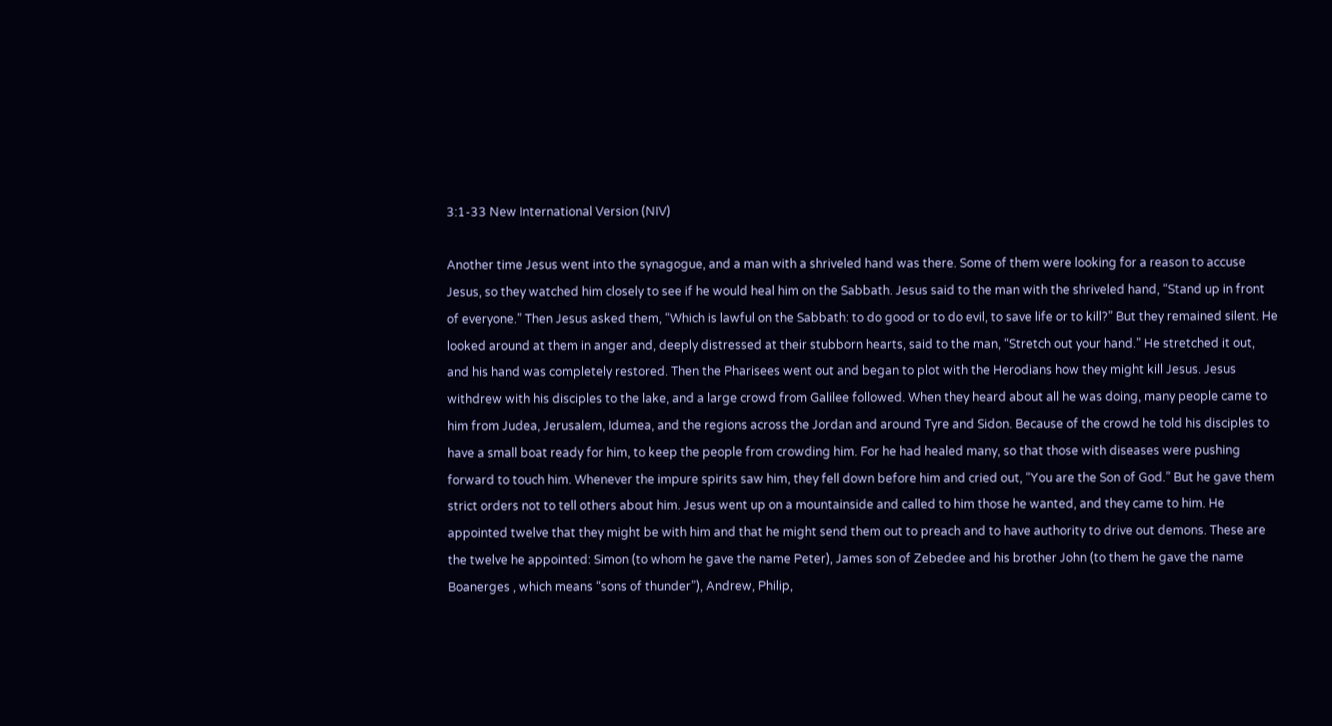3:1-33 New International Version (NIV)

Another time Jesus went into the synagogue, and a man with a shriveled hand was there. Some of them were looking for a reason to accuse Jesus, so they watched him closely to see if he would heal him on the Sabbath. Jesus said to the man with the shriveled hand, “Stand up in front of everyone.” Then Jesus asked them, “Which is lawful on the Sabbath: to do good or to do evil, to save life or to kill?” But they remained silent. He looked around at them in anger and, deeply distressed at their stubborn hearts, said to the man, “Stretch out your hand.” He stretched it out, and his hand was completely restored. Then the Pharisees went out and began to plot with the Herodians how they might kill Jesus. Jesus withdrew with his disciples to the lake, and a large crowd from Galilee followed. When they heard about all he was doing, many people came to him from Judea, Jerusalem, Idumea, and the regions across the Jordan and around Tyre and Sidon. Because of the crowd he told his disciples to have a small boat ready for him, to keep the people from crowding him. For he had healed many, so that those with diseases were pushing forward to touch him. Whenever the impure spirits saw him, they fell down before him and cried out, “You are the Son of God.” But he gave them strict orders not to tell others about him. Jesus went up on a mountainside and called to him those he wanted, and they came to him. He appointed twelve that they might be with him and that he might send them out to preach and to have authority to drive out demons. These are the twelve he appointed: Simon (to whom he gave the name Peter), James son of Zebedee and his brother John (to them he gave the name Boanerges , which means “sons of thunder”), Andrew, Philip,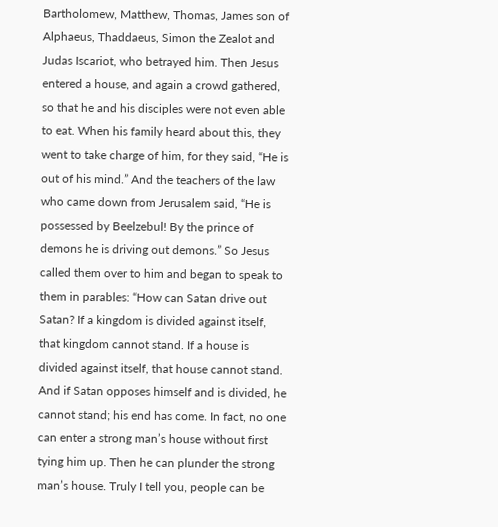Bartholomew, Matthew, Thomas, James son of Alphaeus, Thaddaeus, Simon the Zealot and Judas Iscariot, who betrayed him. Then Jesus entered a house, and again a crowd gathered, so that he and his disciples were not even able to eat. When his family heard about this, they went to take charge of him, for they said, “He is out of his mind.” And the teachers of the law who came down from Jerusalem said, “He is possessed by Beelzebul! By the prince of demons he is driving out demons.” So Jesus called them over to him and began to speak to them in parables: “How can Satan drive out Satan? If a kingdom is divided against itself, that kingdom cannot stand. If a house is divided against itself, that house cannot stand. And if Satan opposes himself and is divided, he cannot stand; his end has come. In fact, no one can enter a strong man’s house without first tying him up. Then he can plunder the strong man’s house. Truly I tell you, people can be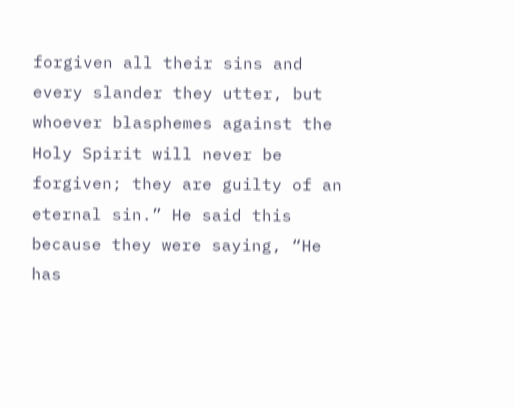forgiven all their sins and every slander they utter, but whoever blasphemes against the Holy Spirit will never be forgiven; they are guilty of an eternal sin.” He said this because they were saying, “He has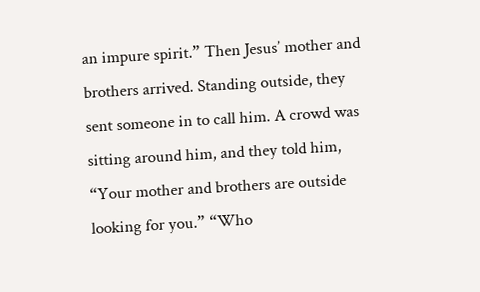an impure spirit.” Then Jesus’ mother and brothers arrived. Standing outside, they sent someone in to call him. A crowd was sitting around him, and they told him, “Your mother and brothers are outside looking for you.” “Who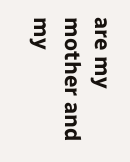are my mother and my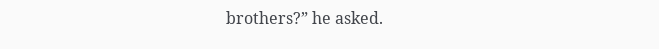brothers?” he asked.